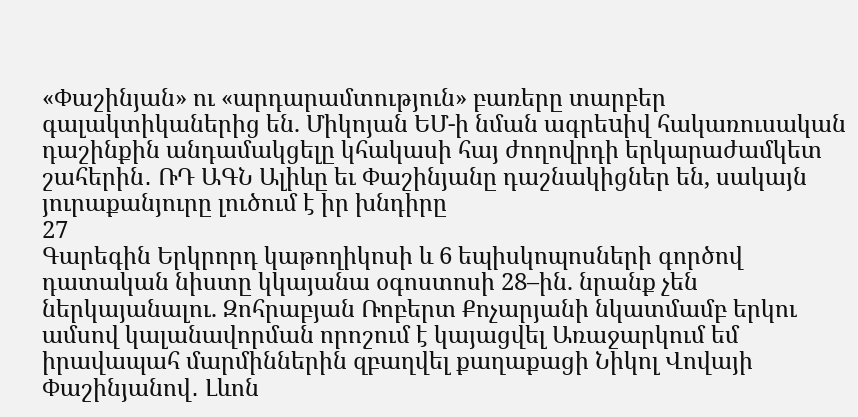«Փաշինյան» ու «արդարամտություն» բառերը տարբեր գալակտիկաներից են. Միկոյան ԵՄ-ի նման ագրեuիվ հակառուսական դաշինքին անդամակցելը կհակասի հայ ժողովրդի երկարաժամկետ շահերին․ ՌԴ ԱԳՆ Ալիևը եւ Փաշինյանը դաշնակիցներ են, սակայն յուրաքանյուրը լուծում է իր խնդիրը
27
Գարեգին Երկրորդ կաթողիկոսի և 6 եպիսկոպոսների գործով դատական նիստը կկայանա օգոստոսի 28–ին. նրանք չեն ներկայանալու. Զոհրաբյան Ռոբերտ Քոչարյանի նկատմամբ երկու ամսով կալանավորման որոշում է կայացվել Առաջարկում եմ իրավապահ մարմիններին զբաղվել քաղաքացի Նիկոլ Վովայի Փաշինյանով․ Լևոն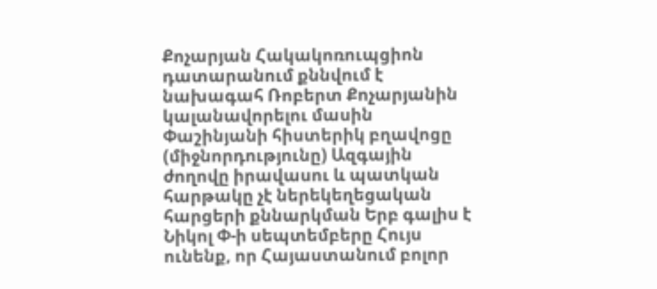Քոչարյան Հակակոռուպցիոն դատարանում քննվում է նախագահ Ռոբերտ Քոչարյանին կալանավորելու մասին Փաշինյանի հիստերիկ բղավոցը (միջնորդությունը) Ազգային ժողովը իրավասու և պատկան հարթակը չէ ներեկեղեցական հարցերի քննարկման Երբ գալիս է Նիկոլ Փ-ի սեպտեմբերը Հույս ունենք, որ Հայաստանում բոլոր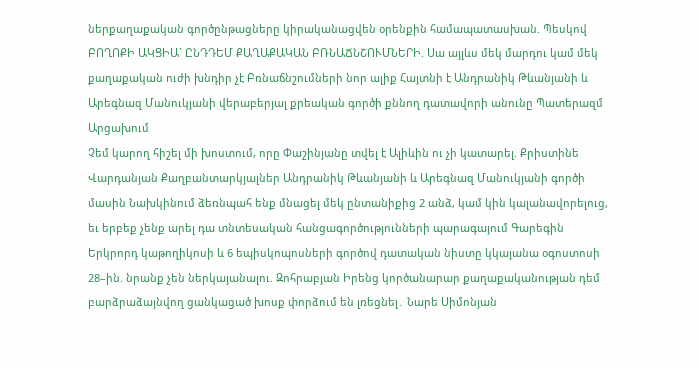ներքաղաքական գործընթացները կիրականացվեն օրենքին համապատասխան. Պեսկով ԲՈՂՈՔԻ ԱԿՑԻԱ` ԸՆԴԴԵՄ ՔԱՂԱՔԱԿԱՆ ԲՌՆԱՃՆՇՈՒՄՆԵՐԻ. Սա այլևս մեկ մարդու կամ մեկ քաղաքական ուժի խնդիր չէ Բռնաճնշումների նոր ալիք Հայտնի է Անդրանիկ Թևանյանի և Արեգնազ Մանուկյանի վերաբերյալ քրեական գործի քննող դատավորի անունը Պատերազմ Արցախում
Չեմ կարող հիշել մի խոստում, որը Փաշինյանը տվել է Ալիևին ու չի կատարել. Քրիստինե Վարդանյան Քաղբանտարկյալներ Անդրանիկ Թևանյանի և Արեգնազ Մանուկյանի գործի մասին Նախկինում ձեռնպահ ենք մնացել մեկ ընտանիքից 2 անձ, կամ կին կալանավորելուց, եւ երբեք չենք արել դա տնտեսական հանցագործությունների պարագայում Գարեգին Երկրորդ կաթողիկոսի և 6 եպիսկոպոսների գործով դատական նիստը կկայանա օգոստոսի 28–ին. նրանք չեն ներկայանալու. Զոհրաբյան Իրենց կործանարար քաղաքականության դեմ բարձրաձայնվող ցանկացած խոսք փորձում են լռեցնել․ Նարե Սիմոնյան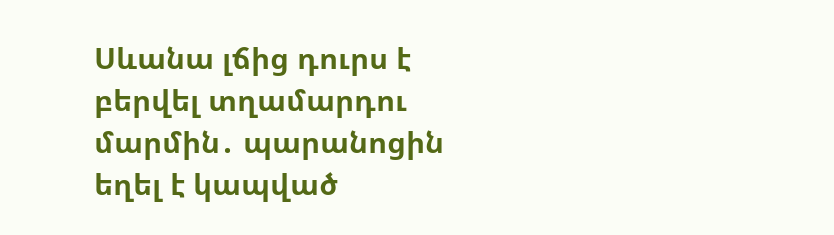Սևանա լճից դուրս է բերվել տղամարդու մարմին․ պարանոցին եղել է կապված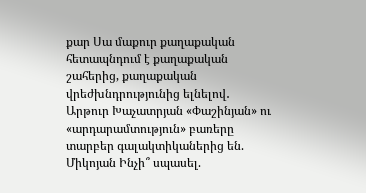քար Սա մաքուր քաղաքական հետապնդում է քաղաքական շահերից, քաղաքական վրեժխնդրությունից ելնելով․ Արթուր Խաչատրյան «Փաշինյան» ու «արդարամտություն» բառերը տարբեր գալակտիկաներից են. Միկոյան Ինչի՞ սպասել.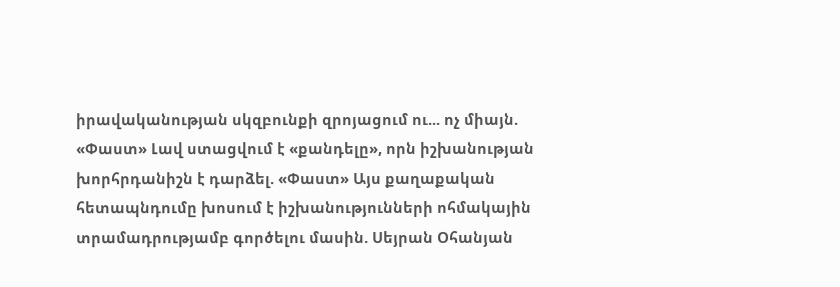իրավականության սկզբունքի զրոյացում ու... ոչ միայն. «Փաստ» Լավ ստացվում է «քանդելը», որն իշխանության խորհրդանիշն է դարձել. «Փաստ» Այս քաղաքական հետապնդումը խոսում է իշխանությունների ոհմակային տրամադրությամբ գործելու մասին. Սեյրան Օհանյան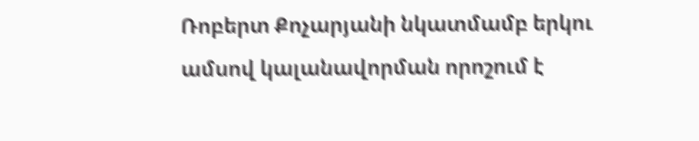Ռոբերտ Քոչարյանի նկատմամբ երկու ամսով կալանավորման որոշում է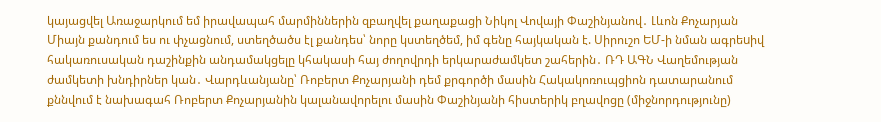կայացվել Առաջարկում եմ իրավապահ մարմիններին զբաղվել քաղաքացի Նիկոլ Վովայի Փաշինյանով․ Լևոն Քոչարյան Միայն քանդում ես ու փչացնում, ստեղծածս էլ քանդես՝ նորը կստեղծեմ, իմ գենը հայկական է. Սիրուշո ԵՄ-ի նման ագրեuիվ հակառուսական դաշինքին անդամակցելը կհակասի հայ ժողովրդի երկարաժամկետ շահերին․ ՌԴ ԱԳՆ Վաղեմության ժամկետի խնդիրներ կան․ Վարդևանյանը՝ Ռոբերտ Քոչարյանի դեմ քրգործի մասին Հակակոռուպցիոն դատարանում քննվում է նախագահ Ռոբերտ Քոչարյանին կալանավորելու մասին Փաշինյանի հիստերիկ բղավոցը (միջնորդությունը)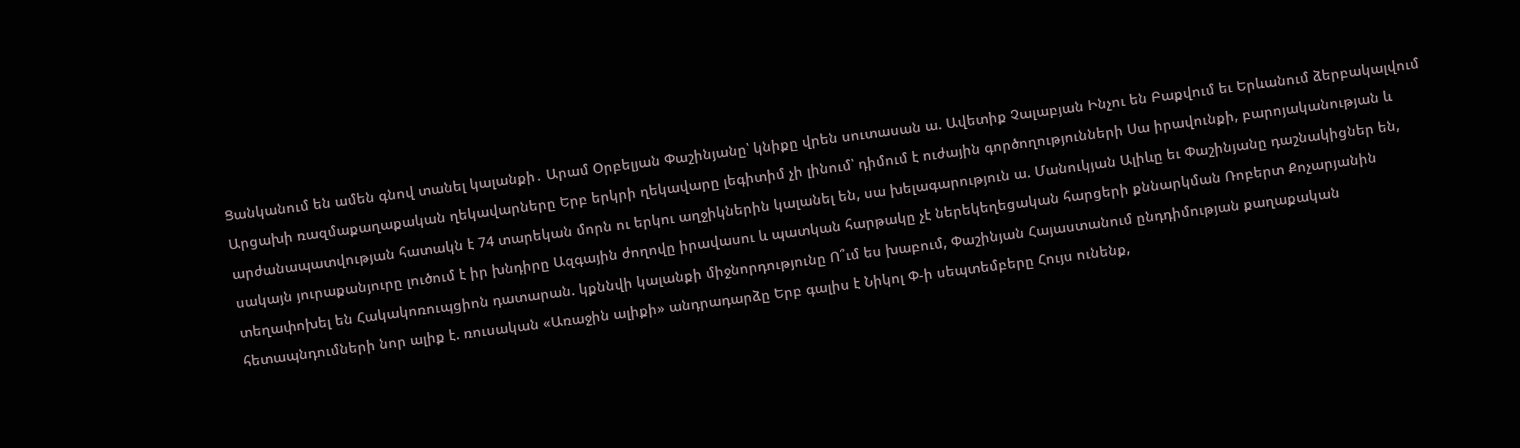Ցանկանում են ամեն գնով տանել կալանքի․ Արամ Օրբելյան Փաշինյանը՝ կնիքը վրեն սուտասան ա. Ավետիք Չալաբյան Ինչու են Բաքվում եւ Երևանում ձերբակալվում Արցախի ռազմաքաղաքական ղեկավարները Երբ երկրի ղեկավարը լեգիտիմ չի լինում՝ դիմում է ուժային գործողությունների Սա իրավունքի, բարոյականության և արժանապատվության հատակն է 74 տարեկան մորն ու երկու աղջիկներին կալանել են, սա խելագարություն ա. Մանուկյան Ալիևը եւ Փաշինյանը դաշնակիցներ են, սակայն յուրաքանյուրը լուծում է իր խնդիրը Ազգային ժողովը իրավասու և պատկան հարթակը չէ ներեկեղեցական հարցերի քննարկման Ռոբերտ Քոչարյանին տեղափոխել են Հակակոռուպցիոն դատարան. կքննվի կալանքի միջնորդությունը Ո՞ւմ ես խաբում, Փաշինյան Հայաստանում ընդդիմության քաղաքական հետապնդումների նոր ալիք է. ռուսական «Առաջին ալիքի» անդրադարձը Երբ գալիս է Նիկոլ Փ-ի սեպտեմբերը Հույս ունենք,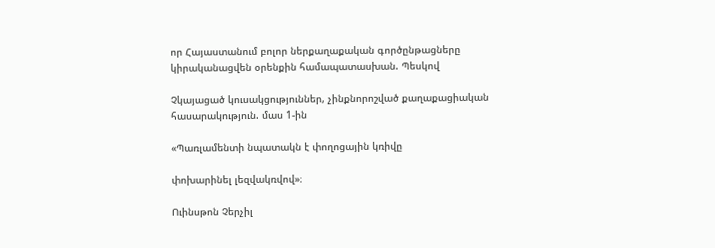որ Հայաստանում բոլոր ներքաղաքական գործընթացները կիրականացվեն օրենքին համապատասխան. Պեսկով

Չկայացած կուսակցություններ, չինքնորոշված քաղաքացիական հասարակություն. մաս 1-ին

«Պառլամենտի նպատակն է փողոցային կռիվը

փոխարինել լեզվակռվով»։

Ուինսթոն Չերչիլ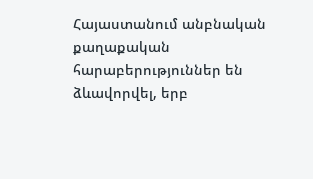Հայաստանում անբնական քաղաքական հարաբերություններ են ձևավորվել, երբ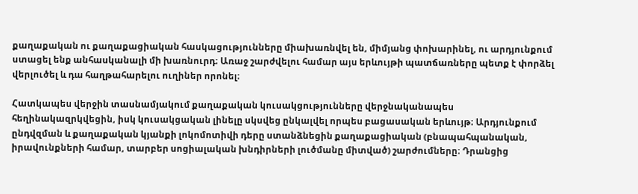քաղաքական ու քաղաքացիական հասկացությունները միախառնվել են, միմյանց փոխարինել, ու արդյունքում ստացել ենք անհասկանալի մի խառնուրդ։ Առաջ շարժվելու համար այս երևույթի պատճառները պետք է փորձել վերլուծել և դա հաղթահարելու ուղիներ որոնել։

Հատկապես վերջին տասնամյակում քաղաքական կուսակցությունները վերջնականապես հեղինակազրկվեցին, իսկ կուսակցական լինելը սկսվեց ընկալվել որպես բացասական երևույթ։ Արդյունքում ընդվզման և քաղաքական կյանքի լոկոմոտիվի դերը ստանձնեցին քաղաքացիական (բնապահպանական, իրավունքների համար, տարբեր սոցիալական խնդիրների լուծմանը միտված) շարժումները։ Դրանցից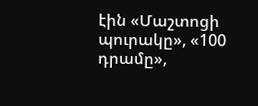էին «Մաշտոցի պուրակը», «100 դրամը»,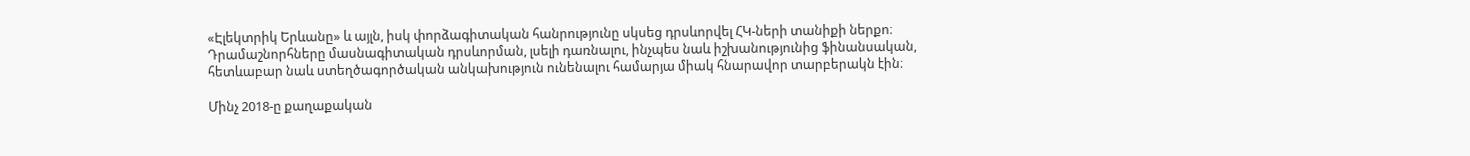«Էլեկտրիկ Երևանը» և այլն, իսկ փորձագիտական հանրությունը սկսեց դրսևորվել ՀԿ-ների տանիքի ներքո։ Դրամաշնորհները մասնագիտական դրսևորման, լսելի դառնալու, ինչպես նաև իշխանությունից ֆինանսական, հետևաբար նաև ստեղծագործական անկախություն ունենալու համարյա միակ հնարավոր տարբերակն էին։

Մինչ 2018-ը քաղաքական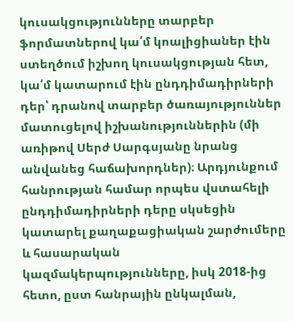կուսակցությունները տարբեր ֆորմատներով կա՛մ կոալիցիաներ էին ստեղծում իշխող կուսակցության հետ, կա՛մ կատարում էին ընդդիմադիրների դեր՝ դրանով տարբեր ծառայություններ մատուցելով իշխանություններին (մի առիթով Սերժ Սարգսյանը նրանց անվանեց հաճախորդներ)։ Արդյունքում հանրության համար որպես վստահելի ընդդիմադիրների դերը սկսեցին կատարել քաղաքացիական շարժումերը և հասարական կազմակերպությունները, իսկ 2018-ից հետո, ըստ հանրային ընկալման,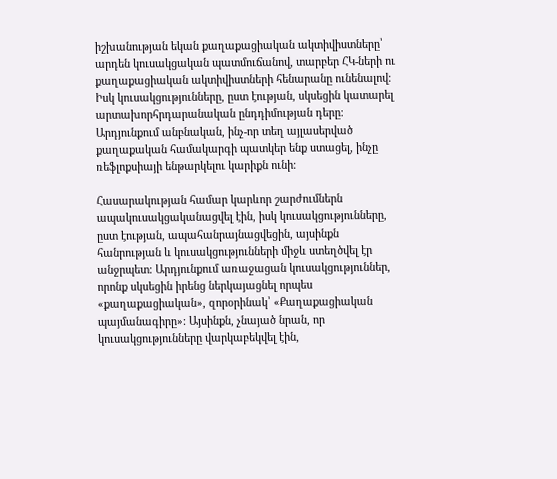իշխանության եկան քաղաքացիական ակտիվիստները՝ արդեն կուսակցական պատմուճանով, տարբեր ՀԿ-ների ու քաղաքացիական ակտիվիստների հենարանը ունենալով։ Իսկ կուսակցությունները, ըստ էության, սկսեցին կատարել արտախորհրդարանական ընդդիմության դերը։ Արդյունքում անբնական, ինչ-որ տեղ այլասերված քաղաքական համակարգի պատկեր ենք ստացել, ինչը ռեֆլոքսիայի ենթարկելու կարիքն ունի։

Հասարակության համար կարևոր շարժումներն ապակուսակցականացվել էին, իսկ կուսակցությունները, ըստ էության, ապահանրայնացվեցին, այսինքն հանրության և կուսակցությունների միջև ստեղծվել էր անջրպետ։ Արդյունքում առաջացան կուսակցություններ, որոնք սկսեցին իրենց ներկայացնել որպես «քաղաքացիական», զորօրինակ՝ «Քաղաքացիական պայմանագիրը»: Այսինքն, չնայած նրան, որ կուսակցությունները վարկաբեկվել էին,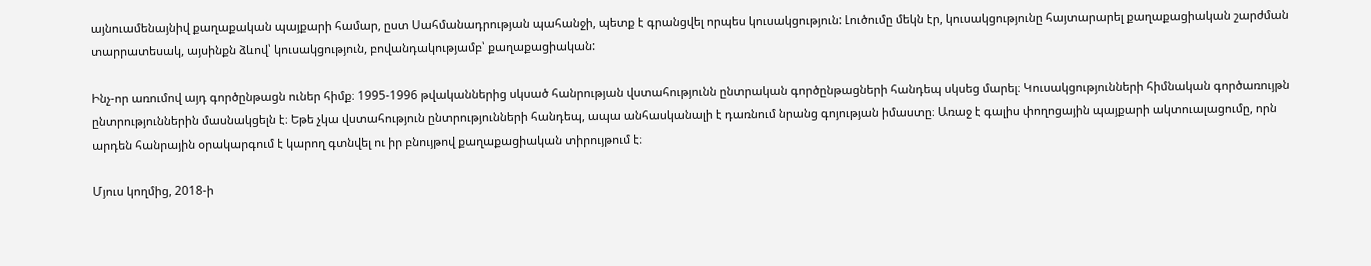այնուամենայնիվ քաղաքական պայքարի համար, ըստ Սահմանադրության պահանջի, պետք է գրանցվել որպես կուսակցություն: Լուծումը մեկն էր, կուսակցությունը հայտարարել քաղաքացիական շարժման տարրատեսակ, այսինքն ձևով՝ կուսակցություն, բովանդակությամբ՝ քաղաքացիական:

Ինչ-որ առումով այդ գործընթացն ուներ հիմք։ 1995-1996 թվականներից սկսած հանրության վստահությունն ընտրական գործընթացների հանդեպ սկսեց մարել։ Կուսակցությունների հիմնական գործառույթն ընտրություններին մասնակցելն է։ Եթե չկա վստահություն ընտրությունների հանդեպ, ապա անհասկանալի է դառնում նրանց գոյության իմաստը։ Առաջ է գալիս փողոցային պայքարի ակտուալացումը, որն արդեն հանրային օրակարգում է կարող գտնվել ու իր բնույթով քաղաքացիական տիրույթում է։

Մյուս կողմից, 2018-ի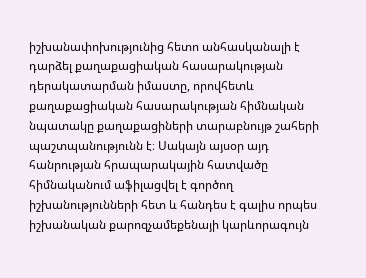իշխանափոխությունից հետո անհասկանալի է դարձել քաղաքացիական հասարակության դերակատարման իմաստը, որովհետև քաղաքացիական հասարակության հիմնական նպատակը քաղաքացիների տարաբնույթ շահերի պաշտպանությունն է։ Սակայն այսօր այդ հանրության հրապարակային հատվածը հիմնականում աֆիլացվել է գործող իշխանությունների հետ և հանդես է գալիս որպես իշխանական քարոզչամեքենայի կարևորագույն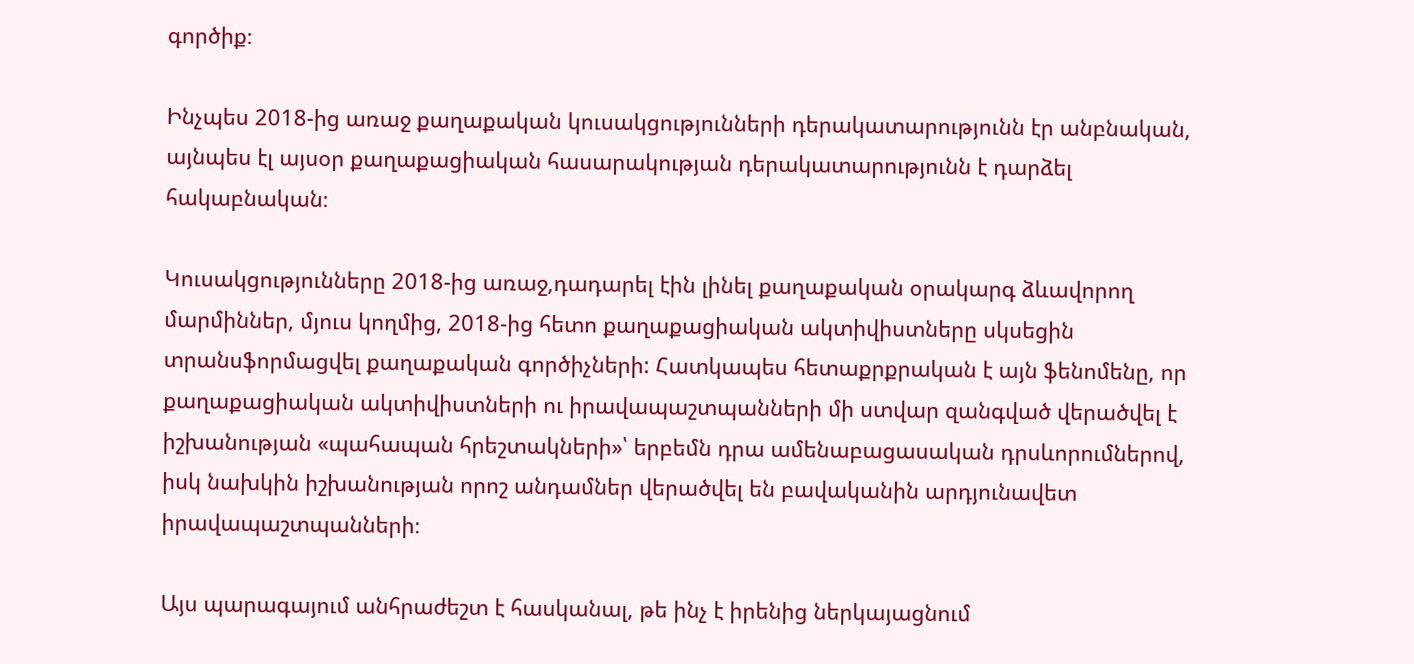գործիք։

Ինչպես 2018-ից առաջ քաղաքական կուսակցությունների դերակատարությունն էր անբնական, այնպես էլ այսօր քաղաքացիական հասարակության դերակատարությունն է դարձել հակաբնական։

Կուսակցությունները 2018-ից առաջ,դադարել էին լինել քաղաքական օրակարգ ձևավորող մարմիններ, մյուս կողմից, 2018-ից հետո քաղաքացիական ակտիվիստները սկսեցին տրանսֆորմացվել քաղաքական գործիչների: Հատկապես հետաքրքրական է այն ֆենոմենը, որ քաղաքացիական ակտիվիստների ու իրավապաշտպանների մի ստվար զանգված վերածվել է իշխանության «պահապան հրեշտակների»՝ երբեմն դրա ամենաբացասական դրսևորումներով, իսկ նախկին իշխանության որոշ անդամներ վերածվել են բավականին արդյունավետ իրավապաշտպանների։

Այս պարագայում անհրաժեշտ է հասկանալ, թե ինչ է իրենից ներկայացնում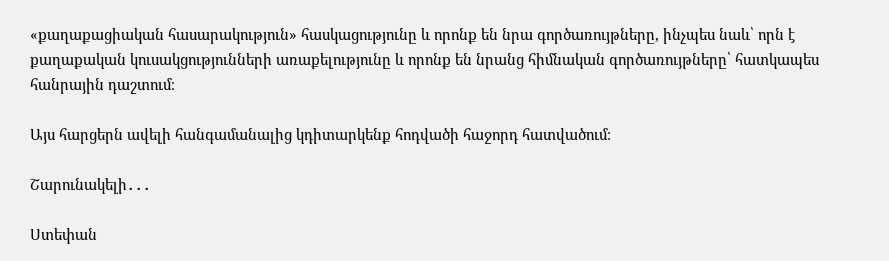«քաղաքացիական հասարակություն» հասկացությունը և որոնք են նրա գործառույթները, ինչպես նաև՝ որն է քաղաքական կուսակցությունների առաքելությունը և որոնք են նրանց հիմնական գործառույթները՝ հատկապես հանրային դաշտում։

Այս հարցերն ավելի հանգամանալից կդիտարկենք հոդվածի հաջորդ հատվածում։

Շարունակելի․․․

Ստեփան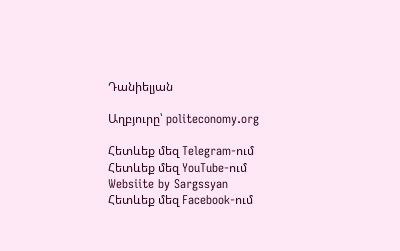Դանիելյան

Աղբյուրը՝ politeconomy.org

Հետևեք մեզ Telegram-ում
Հետևեք մեզ YouTube-ում
Websiite by Sargssyan
Հետևեք մեզ Facebook-ում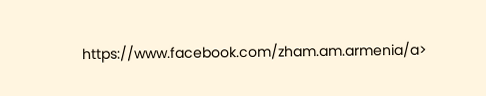https://www.facebook.com/zham.am.armenia/a>